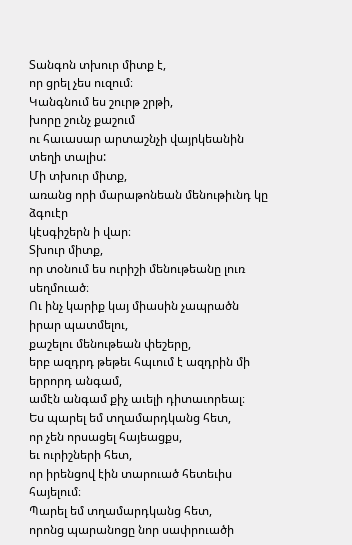Տանգոն տխուր միտք է,
որ ցրել չես ուզում։
Կանգնում ես շուրթ շրթի,
խորը շունչ քաշում
ու հաւասար արտաշնչի վայրկեանին
տեղի տալիս:
Մի տխուր միտք,
առանց որի մարաթոնեան մենութիւնդ կը ձգուէր
կէսգիշերն ի վար։
Տխուր միտք,
որ տօնում ես ուրիշի մենութեանը լուռ սեղմուած։
Ու ինչ կարիք կայ միասին չապրածն իրար պատմելու,
քաշելու մենութեան փեշերը,
երբ ազդրդ թեթեւ հպւում է ազդրին մի երրորդ անգամ,
ամէն անգամ քիչ աւելի դիտաւորեալ։
Ես պարել եմ տղամարդկանց հետ,
որ չեն որսացել հայեացքս,
եւ ուրիշների հետ,
որ իրենցով էին տարուած հետեւիս հայելում։
Պարել եմ տղամարդկանց հետ,
որոնց պարանոցը նոր սափրուածի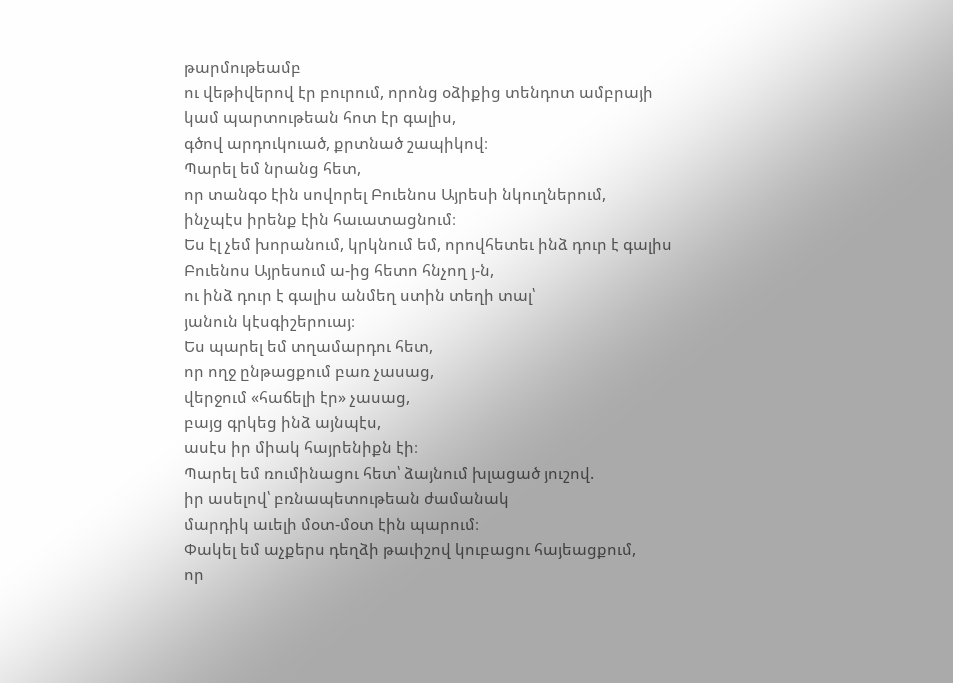թարմութեամբ
ու վեթիվերով էր բուրում, որոնց օձիքից տենդոտ ամբրայի
կամ պարտութեան հոտ էր գալիս,
գծով արդուկուած, քրտնած շապիկով։
Պարել եմ նրանց հետ,
որ տանգօ էին սովորել Բուենոս Այրեսի նկուղներում,
ինչպէս իրենք էին հաւատացնում։
Ես էլ չեմ խորանում, կրկնում եմ, որովհետեւ ինձ դուր է գալիս
Բուենոս Այրեսում ա-ից հետո հնչող յ-ն,
ու ինձ դուր է գալիս անմեղ ստին տեղի տալ՝
յանուն կէսգիշերուայ։
Ես պարել եմ տղամարդու հետ,
որ ողջ ընթացքում բառ չասաց,
վերջում «հաճելի էր» չասաց,
բայց գրկեց ինձ այնպէս,
ասէս իր միակ հայրենիքն էի։
Պարել եմ ռումինացու հետ՝ ձայնում խլացած յուշով.
իր ասելով՝ բռնապետութեան ժամանակ
մարդիկ աւելի մօտ-մօտ էին պարում։
Փակել եմ աչքերս դեղձի թաւիշով կուբացու հայեացքում,
որ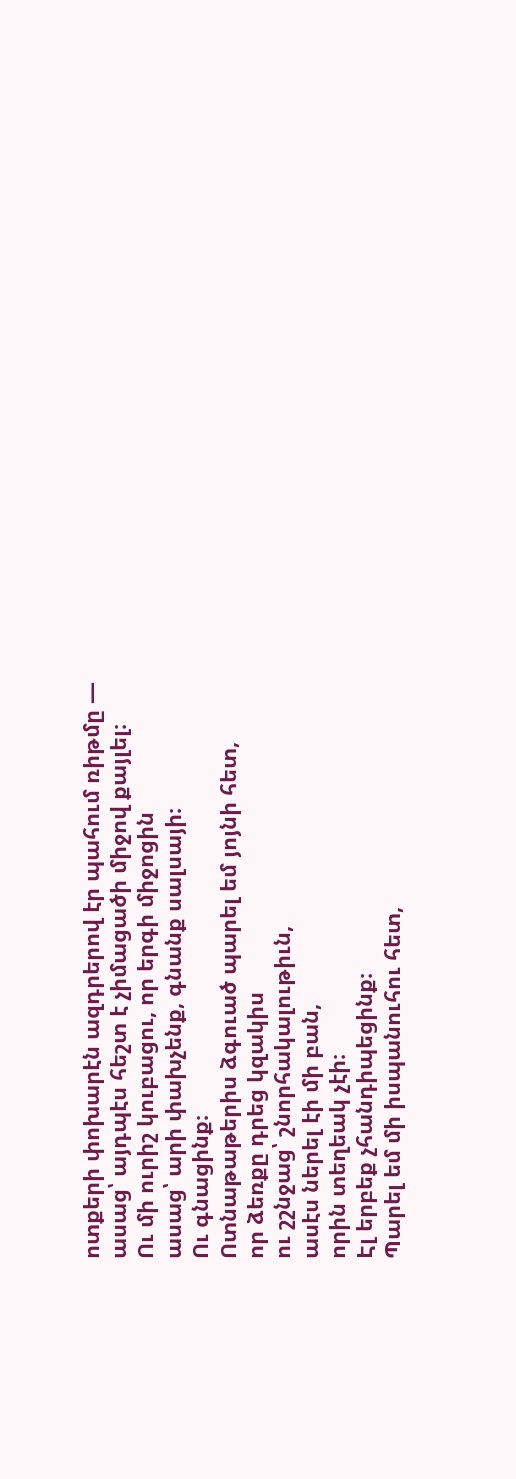ոտքերի փոխարէն ազդրերով էր պահում ռիթմը —
ասաց՝ այդպէս հեշտ է չիմացածի միջով քայլել։
Ու մի ուրիշ կուբացու, որ երգի միջոցին
ասաց՝ արի փախչենք, գնանք սալսայի։
Ու գնացինք։
Ոտնաթաթերիս ձգուած պարել եմ յոյնի հետ,
որ ձեռքը դրեց կզակիս
ու շշնջաց՝ շնորհակալութիւն,
ասէս ներել էի մի բան,
որին տեղեակ չէի։
Էլ երբեք չհանդիպեցինք։
Պարել եմ մի իսպանուհու հետ,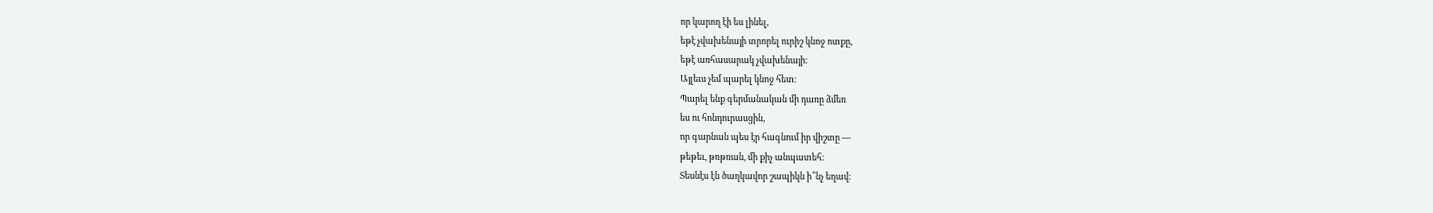որ կարող էի ես լինել,
եթէ չվախենայի տրորել ուրիշ կնոջ ոտքը,
եթէ առհասարակ չվախենայի։
Այլեւս չեմ պարել կնոջ հետ։
Պարել ենք գերմանական մի դառը ձմեռ
ես ու հոնդուրասցին,
որ գարնան պես էր հագնում իր վիշտը —
թեթեւ, թռթռան, մի քիչ անպատեհ։
Տեսնէս էն ծաղկավոր շապիկն ի՞նչ եղավ։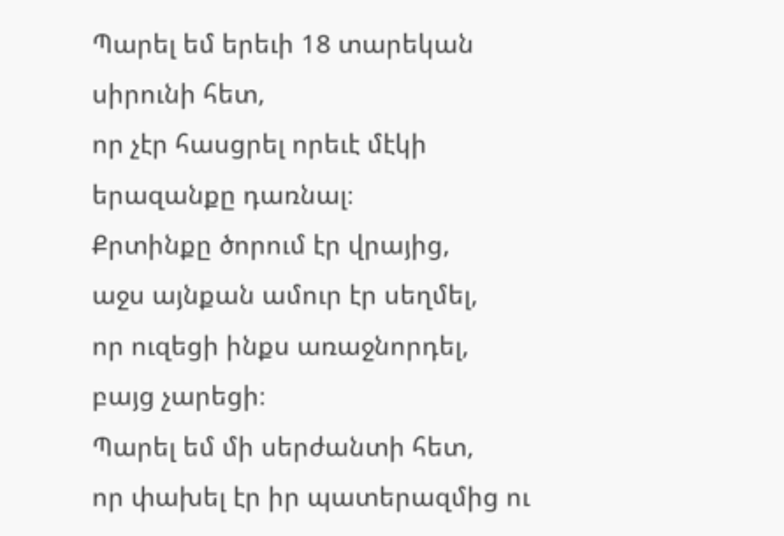Պարել եմ երեւի 18 տարեկան սիրունի հետ,
որ չէր հասցրել որեւէ մէկի երազանքը դառնալ։
Քրտինքը ծորում էր վրայից,
աջս այնքան ամուր էր սեղմել,
որ ուզեցի ինքս առաջնորդել,
բայց չարեցի։
Պարել եմ մի սերժանտի հետ,
որ փախել էր իր պատերազմից ու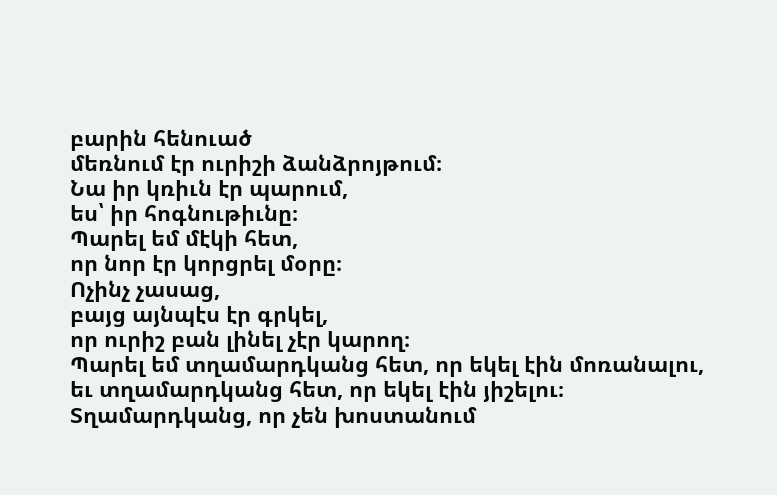բարին հենուած
մեռնում էր ուրիշի ձանձրոյթում։
Նա իր կռիւն էր պարում,
ես՝ իր հոգնութիւնը։
Պարել եմ մէկի հետ,
որ նոր էր կորցրել մօրը։
Ոչինչ չասաց,
բայց այնպէս էր գրկել,
որ ուրիշ բան լինել չէր կարող։
Պարել եմ տղամարդկանց հետ, որ եկել էին մոռանալու,
եւ տղամարդկանց հետ, որ եկել էին յիշելու։
Տղամարդկանց, որ չեն խոստանում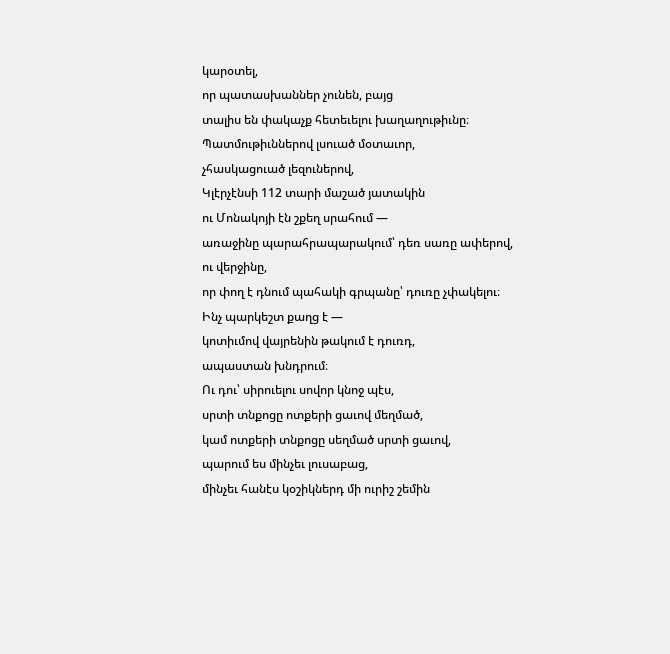կարօտել,
որ պատասխաններ չունեն, բայց
տալիս են փակաչք հետեւելու խաղաղութիւնը։
Պատմութիւններով լսուած մօտաւոր,
չհասկացուած լեզուներով,
Կլէրչէնսի 112 տարի մաշած յատակին
ու Մոնակոյի էն շքեղ սրահում —
առաջինը պարահրապարակում՝ դեռ սառը ափերով,
ու վերջինը,
որ փող է դնում պահակի գրպանը՝ դուռը չփակելու։
Ինչ պարկեշտ քաղց է —
կոտիւմով վայրենին թակում է դուռդ,
ապաստան խնդրում։
Ու դու՝ սիրուելու սովոր կնոջ պէս,
սրտի տնքոցը ոտքերի ցաւով մեղմած,
կամ ոտքերի տնքոցը սեղմած սրտի ցաւով,
պարում ես մինչեւ լուսաբաց,
մինչեւ հանէս կօշիկներդ մի ուրիշ շեմին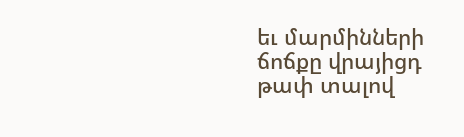եւ մարմինների ճոճքը վրայիցդ թափ տալով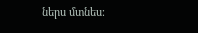ներս մտնես։